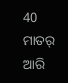40 ମାତର୍ ଆରି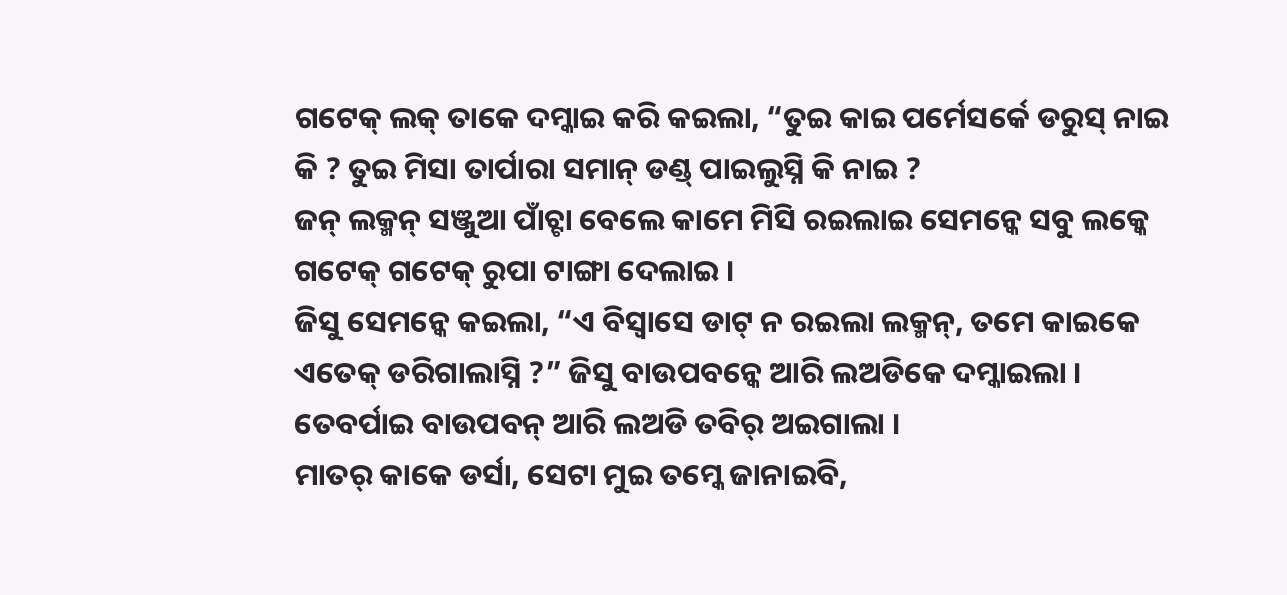ଗଟେକ୍ ଲକ୍ ତାକେ ଦମ୍କାଇ କରି କଇଲା, “ତୁଇ କାଇ ପର୍ମେସର୍କେ ଡରୁସ୍ ନାଇ କି ? ତୁଇ ମିସା ତାର୍ପାରା ସମାନ୍ ଡଣ୍ଡ୍ ପାଇଲୁସ୍ନି କି ନାଇ ?
ଜନ୍ ଲକ୍ମନ୍ ସଞ୍ଜୁଆ ପାଁଚ୍ଟା ବେଲେ କାମେ ମିସି ରଇଲାଇ ସେମନ୍କେ ସବୁ ଲକ୍କେ ଗଟେକ୍ ଗଟେକ୍ ରୁପା ଟାଙ୍ଗା ଦେଲାଇ ।
ଜିସୁ ସେମନ୍କେ କଇଲା, “ଏ ବିସ୍ବାସେ ଡାଟ୍ ନ ରଇଲା ଲକ୍ମନ୍, ତମେ କାଇକେ ଏତେକ୍ ଡରିଗାଲାସ୍ନି ?” ଜିସୁ ବାଉପବନ୍କେ ଆରି ଲଅଡିକେ ଦମ୍କାଇଲା । ତେବର୍ପାଇ ବାଉପବନ୍ ଆରି ଲଅଡି ତବିର୍ ଅଇଗାଲା ।
ମାତର୍ କାକେ ଡର୍ସା, ସେଟା ମୁଇ ତମ୍କେ ଜାନାଇବି,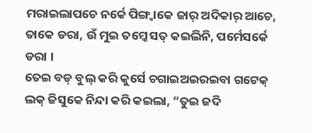ମରାଇଲାପଚେ ନର୍କେ ପିଙ୍ଗ୍ବାକେ ଜାର୍ ଅଦିକାର୍ ଆଚେ, ତାକେ ଡରା, ଉଁ ମୁଇ ତମ୍କେ ସତ୍ କଇଲିନି, ପର୍ମେସର୍କେ ଡରା ।
ତେଇ ବଡ୍ ବୁଲ୍ କରି କୁର୍ସେ ଚଗାଇଅଇରଇବା ଗଟେକ୍ ଲକ୍ ଜିସୁକେ ନିନ୍ଦା କରି କଇଲା, “ତୁଇ ଜଦି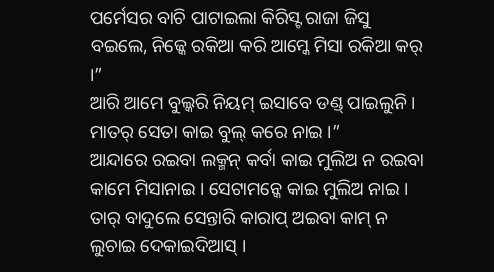ପର୍ମେସର ବାଚି ପାଟାଇଲା କିରିସ୍ଟ ରାଜା ଜିସୁ ବଇଲେ, ନିଜ୍କେ ରକିଆ କରି ଆମ୍କେ ମିସା ରକିଆ କର୍ ।”
ଆରି ଆମେ ବୁଲ୍କରି ନିୟମ୍ ଇସାବେ ଡଣ୍ଡ୍ ପାଇଲୁନି । ମାତର୍ ସେତା କାଇ ବୁଲ୍ କରେ ନାଇ ।”
ଆନ୍ଦାରେ ରଇବା ଲକ୍ମନ୍ କର୍ବା କାଇ ମୁଲିଅ ନ ରଇବା କାମେ ମିସାନାଇ । ସେଟାମନ୍କେ କାଇ ମୁଲିଅ ନାଇ । ତାର୍ ବାଦୁଲେ ସେନ୍ତାରି କାରାପ୍ ଅଇବା କାମ୍ ନ ଲୁଚାଇ ଦେକାଇଦିଆସ୍ ।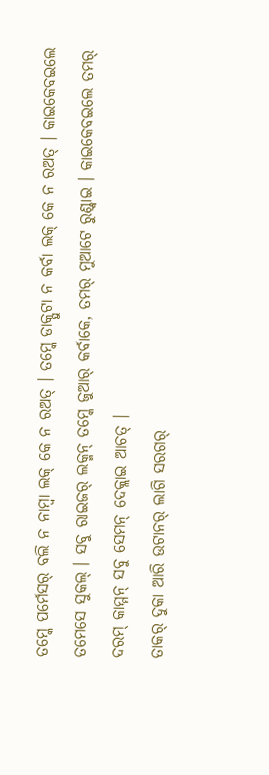ତମ୍କେ ପର୍ମେସର୍ ବଲି ନ ନାମ୍ବା ଲକ୍ କେ ନ ରଅତ୍ । ତମ୍କେ ଡାକ୍ପୁଟା ନ କର୍ବା ଲକ୍ କେ ନ ରଅତ୍ । କାଇକେବଇଲେ ତମେସେ ସୁକଲ୍ । ସବୁ ରାଇଜର୍ ଲକ୍ମନ୍ ତମ୍କେ ଜୁଆର୍ କର୍ବାକେ, ତମର୍ ମୁଆଟେ ରୁଣ୍ଡ୍ବାଇ । କାଇକେବଇଲେ ତମର୍ ଦରମ୍ କାମ୍ମନ୍ ସବୁ ସେମନ୍ ଦେକ୍ଲାଇ ଆଚତ୍ ।
ତାକର୍ ଦୁକା ଆରି ଉଟାନର୍ ଲାଗି ସରଗର୍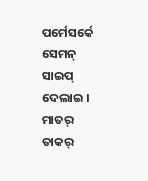ପର୍ମେସର୍କେ ସେମନ୍ ସାଇପ୍ ଦେଲାଇ । ମାତର୍ ତାକର୍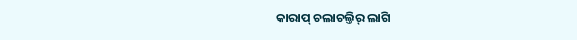କାରାପ୍ ଚଲାଚଲ୍ତିର୍ ଲାଗି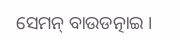ସେମନ୍ ବାଉଡତ୍ନାଇ ।